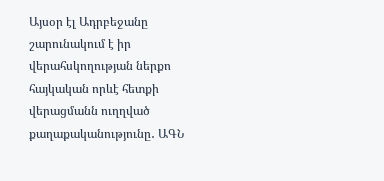Այսօր էլ Ադրբեջանը շարունակում է իր վերահսկողության ներքո հայկական որևէ հետքի վերացմանն ուղղված քաղաքականությունը․ ԱԳՆ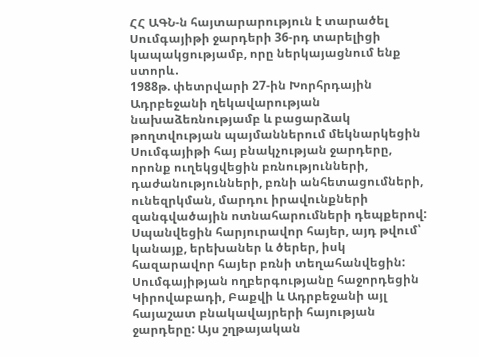ՀՀ ԱԳՆ-ն հայտարարություն է տարածել Սումգայիթի ջարդերի 36-րդ տարելիցի կապակցությամբ, որը ներկայացնում ենք ստորև․
1988թ. փետրվարի 27-ին Խորհրդային Ադրբեջանի ղեկավարության նախաձեռնությամբ և բացարձակ թողտվության պայմաններում մեկնարկեցին Սումգայիթի հայ բնակչության ջարդերը, որոնք ուղեկցվեցին բռնությունների, դաժանությունների, բռնի անհետացումների, ունեզրկման, մարդու իրավունքների զանգվածային ոտնահարումների դեպքերով: Սպանվեցին հարյուրավոր հայեր, այդ թվում՝ կանայք, երեխաներ և ծերեր, իսկ հազարավոր հայեր բռնի տեղահանվեցին:
Սումգայիթյան ողբերգությանը հաջորդեցին Կիրովաբադի, Բաքվի և Ադրբեջանի այլ հայաշատ բնակավայրերի հայության ջարդերը: Այս շղթայական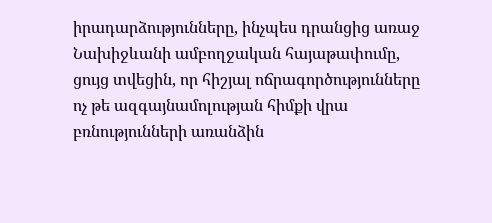իրադարձությունները, ինչպես դրանցից առաջ Նախիջևանի ամբողջական հայաթափումը, ցույց տվեցին, որ հիշյալ ոճրագործությունները ոչ թե ազգայնամոլության հիմքի վրա բռնությունների առանձին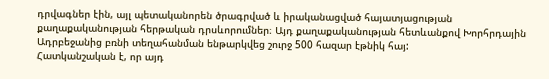դրվագներ էին, այլ պետականորեն ծրագրված և իրականացված հայատյացության քաղաքականության հերթական դրսևորումներ։ Այդ քաղաքականության հետևանքով Խորհրդային Ադրբեջանից բռնի տեղահանման ենթարկվեց շուրջ 500 հազար էթնիկ հայ:
Հատկանշական է, որ այդ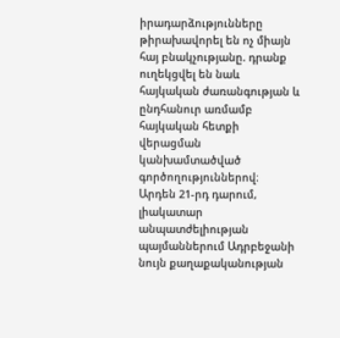իրադարձությունները թիրախավորել են ոչ միայն հայ բնակչությանը. դրանք ուղեկցվել են նաև հայկական ժառանգության և ընդհանուր առմամբ հայկական հետքի վերացման կանխամտածված գործողություններով։
Արդեն 21-րդ դարում, լիակատար անպատժելիության պայմաններում Ադրբեջանի նույն քաղաքականության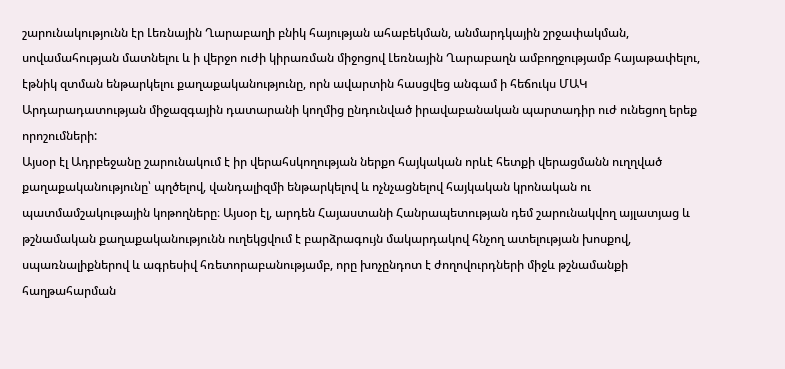շարունակությունն էր Լեռնային Ղարաբաղի բնիկ հայության ահաբեկման, անմարդկային շրջափակման, սովամահության մատնելու և ի վերջո ուժի կիրառման միջոցով Լեռնային Ղարաբաղն ամբողջությամբ հայաթափելու, էթնիկ զտման ենթարկելու քաղաքականությունը, որն ավարտին հասցվեց անգամ ի հեճուկս ՄԱԿ Արդարադատության միջազգային դատարանի կողմից ընդունված իրավաբանական պարտադիր ուժ ունեցող երեք որոշումների:
Այսօր էլ Ադրբեջանը շարունակում է իր վերահսկողության ներքո հայկական որևէ հետքի վերացմանն ուղղված քաղաքականությունը՝ պղծելով, վանդալիզմի ենթարկելով և ոչնչացնելով հայկական կրոնական ու պատմամշակութային կոթողները։ Այսօր էլ, արդեն Հայաստանի Հանրապետության դեմ շարունակվող այլատյաց և թշնամական քաղաքականությունն ուղեկցվում է բարձրագույն մակարդակով հնչող ատելության խոսքով, սպառնալիքներով և ագրեսիվ հռետորաբանությամբ, որը խոչընդոտ է ժողովուրդների միջև թշնամանքի հաղթահարման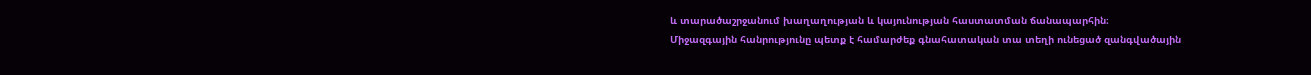և տարածաշրջանում խաղաղության և կայունության հաստատման ճանապարհին։
Միջազգային հանրությունը պետք է համարժեք գնահատական տա տեղի ունեցած զանգվածային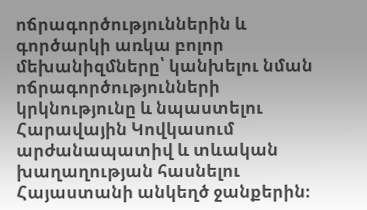ոճրագործություններին և գործարկի առկա բոլոր մեխանիզմները՝ կանխելու նման ոճրագործությունների կրկնությունը և նպաստելու Հարավային Կովկասում արժանապատիվ և տևական խաղաղության հասնելու Հայաստանի անկեղծ ջանքերին։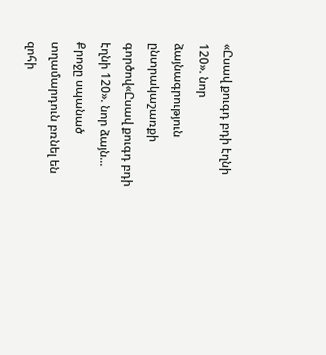«Ըսավ քուգդ բդի էղնի 120». նոր ձայնագրություն ընտրակաշառքի գործով«Ըսավ քուգդ բդի էղնի 120». նոր ձայն...
Քրոջը սպանած տղամարդուն բռնել են զոհի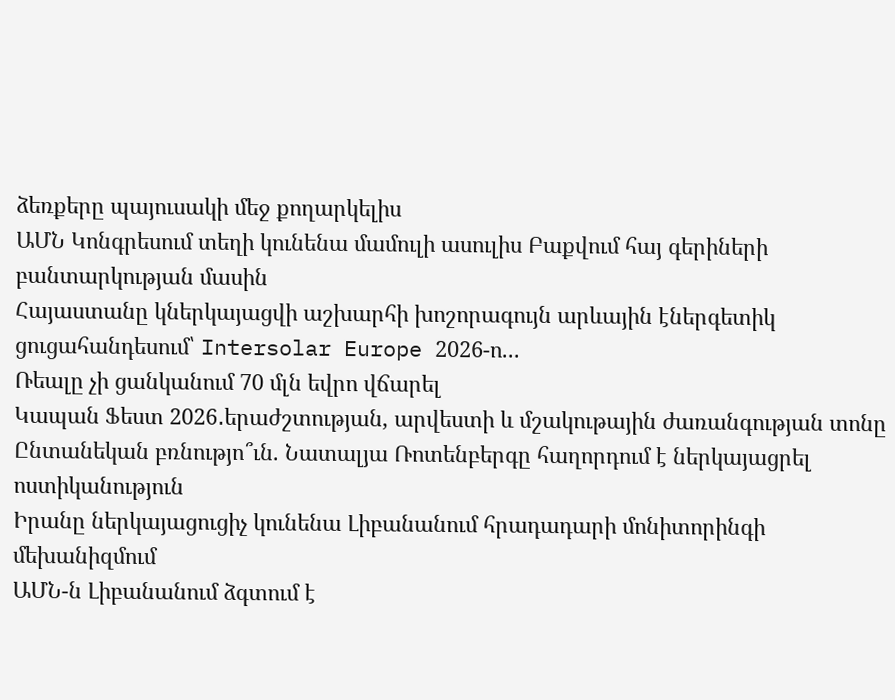ձեռքերը պայուսակի մեջ քողարկելիս
ԱՄՆ Կոնգրեսում տեղի կունենա մամուլի ասուլիս Բաքվում հայ գերիների բանտարկության մասին
Հայաստանը կներկայացվի աշխարհի խոշորագույն արևային էներգետիկ ցուցահանդեսում՝ Intersolar Europe 2026-ո...
Ռեալը չի ցանկանում 70 մլն եվրո վճարել
Կապան Ֆեստ 2026․երաժշտության, արվեստի և մշակութային ժառանգության տոնը
Ընտանեկան բռնությո՞ւն. Նատալյա Ռոտենբերգը հաղորդում է ներկայացրել ոստիկանություն
Իրանը ներկայացուցիչ կունենա Լիբանանում հրադադարի մոնիտորինգի մեխանիզմում
ԱՄՆ-ն Լիբանանում ձգտում է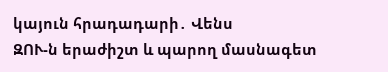կայուն հրադադարի․ Վենս
ԶՈՒ-ն երաժիշտ և պարող մասնագետ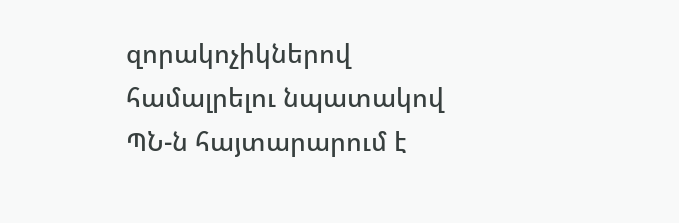զորակոչիկներով համալրելու նպատակով ՊՆ-ն հայտարարում է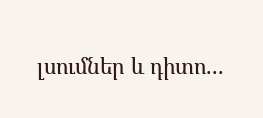լսումներ և դիտո...